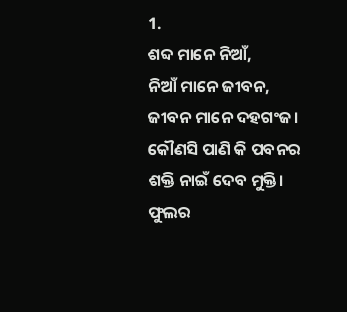1.
ଶବ୍ଦ ମାନେ ନିଆଁ,
ନିଆଁ ମାନେ ଜୀବନ,
ଜୀବନ ମାନେ ଦହଗଂଜ।
କୌଣସି ପାଣି କି ପବନର
ଶକ୍ତି ନାଇଁ ଦେବ ମୁକ୍ତି।
ଫୁଲର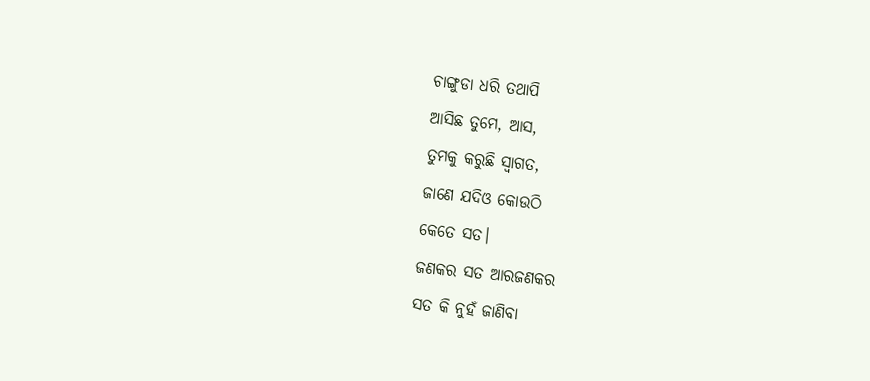ଚାଙ୍ଗୁଡା ଧରି ତଥାପି
ଆସିଛ ତୁମେ, ଆସ,
ତୁମକୁ କରୁଛି ସ୍ୱାଗତ,
ଜାଣେ ଯଦିଓ କୋଉଠି
କେତେ ସତ।
ଜଣକର ସତ ଆରଜଣକର
ସତ କି ନୁହଁ ଜାଣିବା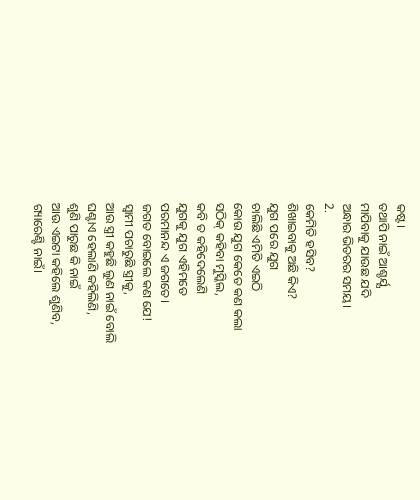କଷ୍ଟ।
ତଥାପି ନାଇଁ ଆଶ୍ଚର୍ଯ୍ଯ
ମାପିବାକୁ ଯାଉଛ ଯଦି
ଅନ୍ଧାର ଭିତରର ସମୟ।
2.
କେମିତି ହସିବ?
ଶିଖାଇବାକୁ ଅଛି କିଏ?
ଯୁଗ ପରେ ଯୁଗ
ଚାଲିଛି ଏମିତି ଏଇଠି
କୋଉ ଯୁଗ କେତେ କଣ କଲା
ସଠିକ୍ କହିବା ମୁସ୍କିଲ,
କବି ତ କହିଦେଲେଣି
ଯୁଗକୁ ଯୁଗ ଏହିମତେ
ପରମାନନ୍ଦ ଏ ଜଗତେ।
ଜଗତ ବୋଇଲେ କଣ ଯେ!
ସ୍ୱାମୀ ପଚାରୁଛି ସ୍ତ୍ରୀକୁ,
ଆଉ ସ୍ତ୍ରୀ କହୁଛି ଲୁଣ ନାଇଁ ବୋଲି
ଘଣ୍ଟାଏ ହେଲାଣି କହିଲିଣି,
ଶୁଣି ପାରୁଛ କି ନାଇଁ
ଆଉ ଏଇଟା କହିଲେ ଶୁଣିବ,
ଗ୍ୟାରେଣ୍ଟି ନାଇଁ।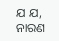ଯ ଯ, ନାରଣ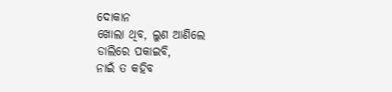ଦୋକାନ
ଖୋଲା ଥିବ, ଲୁଣ ଆଣିଲେ
ଡାଲିରେ ପକାଇବି,
ନାଇଁ ତ କହିବ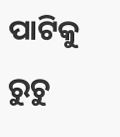ପାଟିକୁ ରୁଚୁ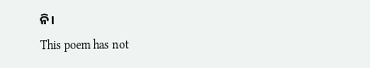ନି।
This poem has not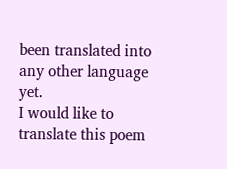been translated into any other language yet.
I would like to translate this poem